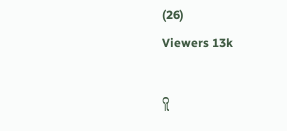(26)
Viewers 13k

ဂူ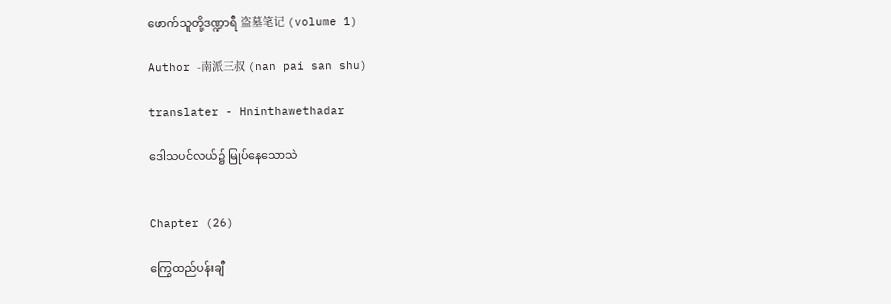ဖောက်သူတို့ဒဏ္ဍာရီ 盗墓笔记 (volume 1)

Author -南派三叔 (nan pai san shu)

translater - Hninthawethadar

ဒေါသပင်လယ်၌ မြုပ်နေသောသဲ


Chapter (26)

ကြွေထည်ပန်းချီ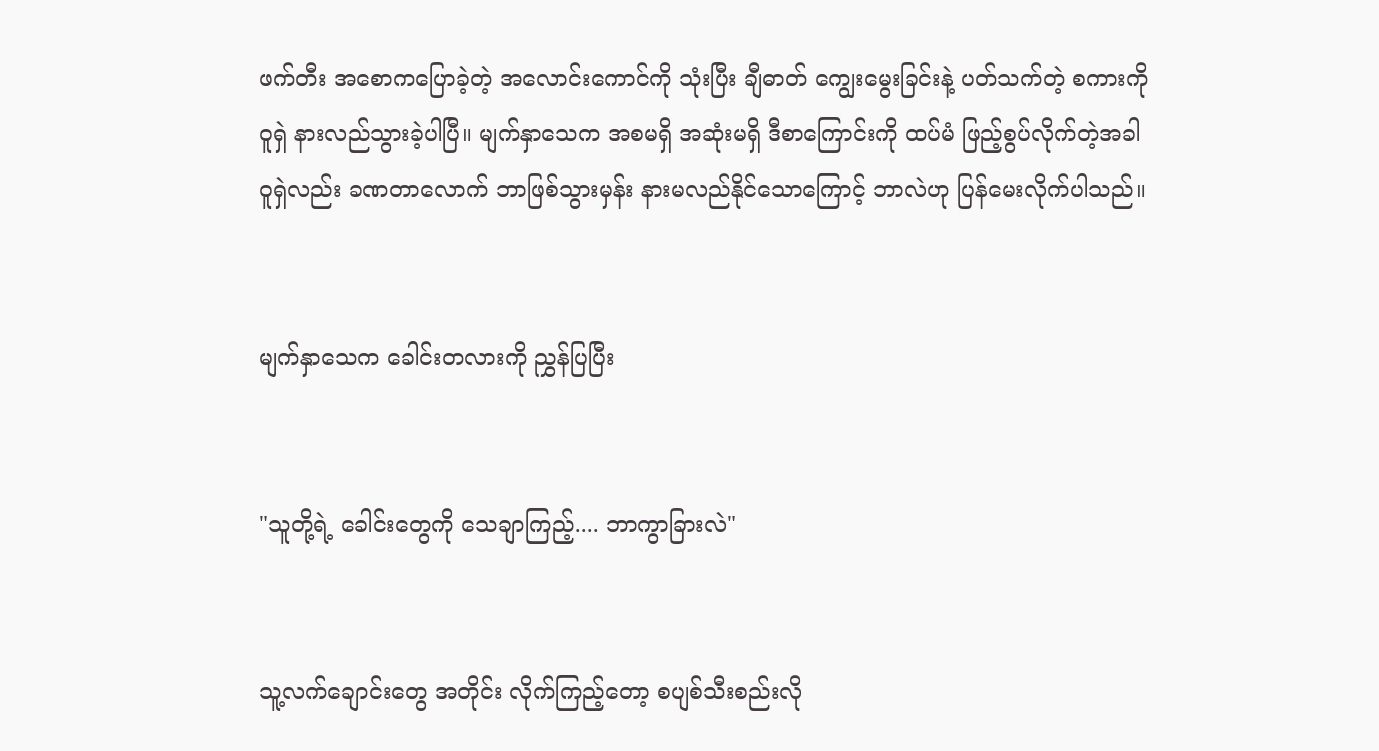ဖက်တီး အစောကပြောခဲ့တဲ့ အလောင်းကောင်ကို သုံးပြီး ချီဓာတ် ကျွေးမွေးခြင်းနဲ့ ပတ်သက်တဲ့ စကားကို ဝူရှဲ နားလည်သွားခဲ့ပါပြီ။ မျက်နှာသေက အစမရှိ အဆုံးမရှိ ဒီစာကြောင်းကို ထပ်မံ ဖြည့်စွပ်လိုက်တဲ့အခါ ဝူရှဲလည်း ခဏတာလောက် ဘာဖြစ်သွားမှန်း နားမလည်နိုင်သောကြောင့် ဘာလဲဟု ပြန်မေးလိုက်ပါသည်။


မျက်နှာသေက ခေါင်းတလားကို ညွှန်ပြပြီး


"သူတို့ရဲ့ ခေါင်းတွေကို သေချာကြည့်.... ဘာကွာခြားလဲ"


သူ့လက်ချောင်းတွေ အတိုင်း လိုက်ကြည့်တော့ စပျစ်သီးစည်းလို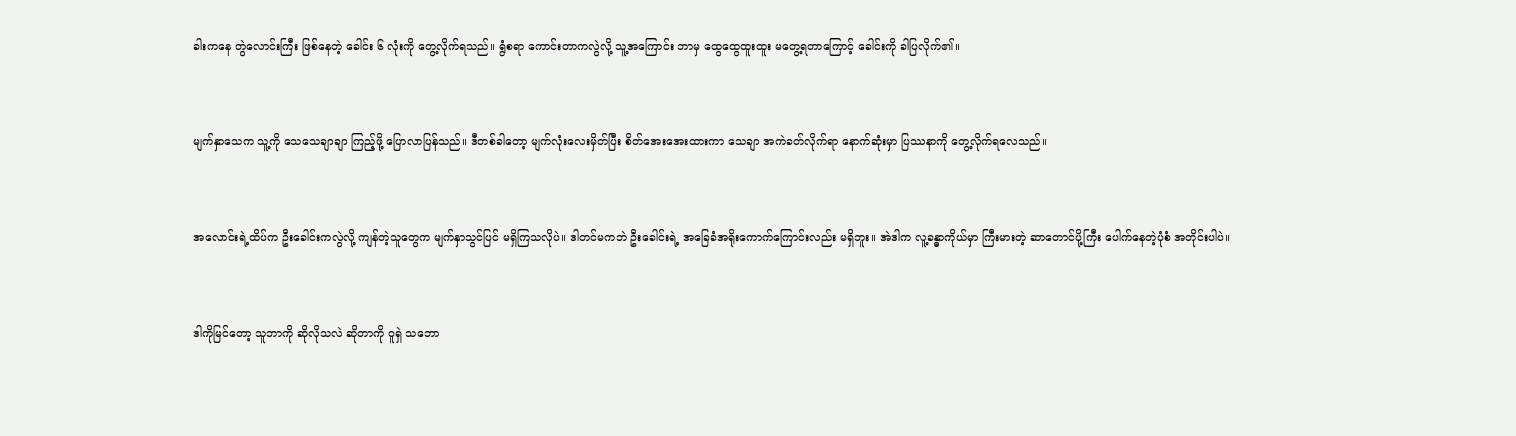ခါးကနေ တွဲလောင်းကြီး ဖြစ်နေတဲ့ ခေါင်း ၆ လုံးကို တွေ့လိုက်ရသည်။ ရွံစရာ ကောင်းတာကလွဲလို့ သူ့အကြောင်း ဘာမှ ထွေထွေထူးထူး မတွေ့ရတာကြောင့် ခေါင်းကို ခါပြလိုက်၏။


မျက်နှာသေက သူ့ကို သေသေချာချာ ကြည့်ဖို့ ပြောလာပြန်သည်။ ဒီတစ်ခါတော့ မျက်လုံးလေးမှိတ်ပြီး စိတ်အေးအေးထားကာ သေချာ အကဲခတ်လိုက်ရာ နောက်ဆုံးမှာ ပြဿနာကို တွေ့လိုက်ရလေသည်။


အလောင်းရဲ့ထိပ်က ဦးခေါင်းကလွဲလို့ ကျန်တဲ့သူတွေက မျက်နှာသွင်ပြင် မရှိကြသလိုပဲ။ ဒါတင်မကဘဲ ဦးခေါင်းရဲ့ အခြေခံအရိုးကောက်ကြောင်းလည်း မရှိဘူး။ အဲဒါက လူ့ခန္ဓာကိုယ်မှာ ကြီးမားတဲ့ ဆာတောင်ပို့ကြီး ပေါက်နေတဲ့ပုံစံ အတိုင်းပါပဲ။


ဒါကိုမြင်တော့ သူဘာကို ဆိုလိုသလဲ ဆိုတာကို ဝူရှဲ သဘော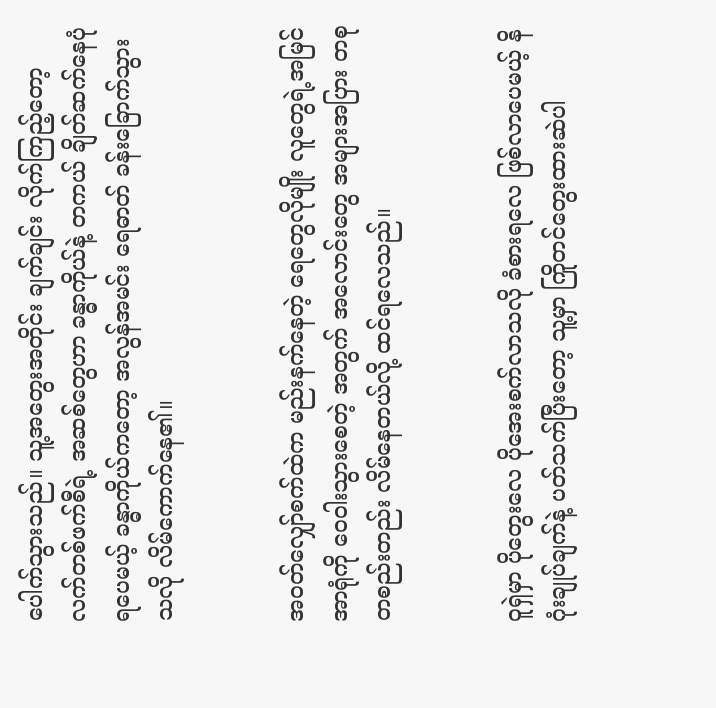ပေါက်သွားသည်။ သူ့အတွေးအတိုင်း ချက်ချင်း လိုက်ကြည့်တော့ လက်တစ်ဖက်စီရဲ့ အဆစ်တွေဟာ ခန္ဓာကိုယ်နဲ့ တကယ် ချိတ်ဆက်နေပုံရပေမယ့် ခန္ဓာကိုယ်ကတော့ အလွန်အမင်း ရေဓာတ် ခန်းခြောက်သွားသလို လိမ်ကောက်နေ၏။


အဝတ်လျှော်စက်ထဲက မည်းနက်နေတဲ့ ရေတွေလိုမျိုး လူတွေရဲ့အမြင်အာရုံကို ဝေဝါးသွားစေတဲ့ အတွက် အလောင်းတွေ အများအပြား တစုတစည်းတည်း လိမ်နေတယ်လို့ ထင်ရလေသည်။


ဝူရှဲမှာ ပိုတွေးလေ ပိုအေးစက်လာသလို ခံစားရလေ ဖြစ်လာပေမယ့် နိဂုံးချုပ်ချက်နဲ့ ပတ်သက်ပြီးတော့ သူ့မှာ ကြိုတင်တွေးထားဆဲပါ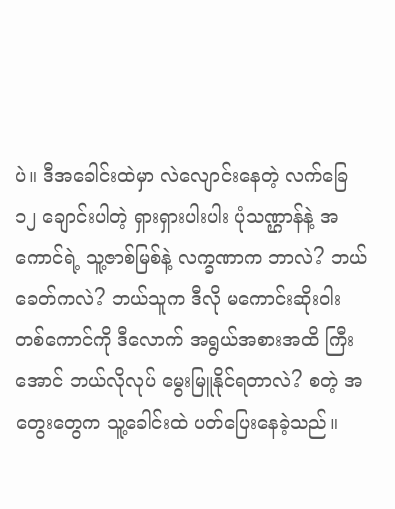ပဲ။ ဒီအခေါင်းထဲမှာ လဲလျောင်းနေတဲ့ လက်ခြေ ၁၂ ချောင်းပါတဲ့ ရှားရှားပါးပါး ပုံသဏ္ဌာန်နဲ့ အကောင်ရဲ့ သူ့ဇာစ်မြစ်နဲ့ လက္ခဏာက ဘာလဲ? ဘယ်ခေတ်ကလဲ? ဘယ်သူက ဒီလို မကောင်းဆိုးဝါး တစ်ကောင်ကို ဒီလောက် အရွယ်အစားအထိ ကြီးအောင် ဘယ်လိုလုပ် မွေးမြူနိုင်ရတာလဲ? စတဲ့ အတွေးတွေက သူ့ခေါင်းထဲ ပတ်ပြေးနေခဲ့သည်။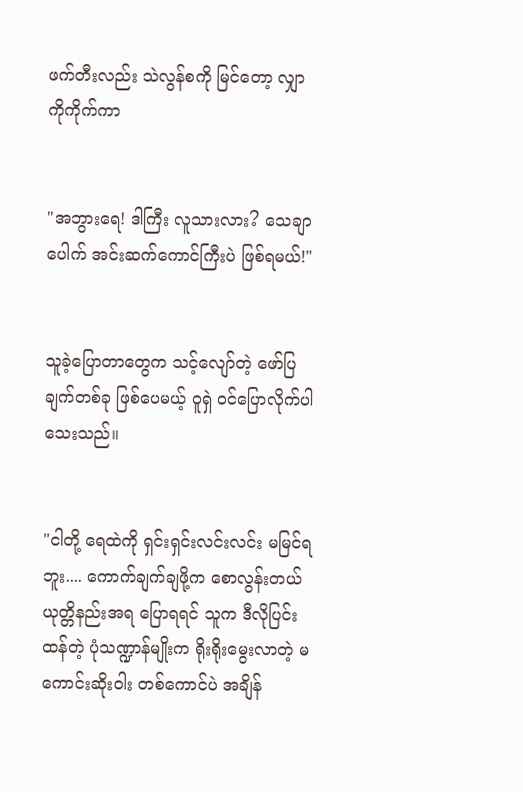ဖက်တီးလည်း သဲလွန်စကို မြင်တော့ လျှာကိုကိုက်ကာ


"အဘွားရေ! ဒါကြီး လူသားလား? သေချာပေါက် အင်းဆက်ကောင်ကြီးပဲ ဖြစ်ရမယ်!"


သူခဲ့ပြောတာတွေက သင့်လျော်တဲ့ ဖော်ပြချက်တစ်ခု ဖြစ်ပေမယ့် ဝူရှဲ ဝင်ပြောလိုက်ပါသေးသည်။


"ငါတို့ ရေထဲကို ရှင်းရှင်းလင်းလင်း မမြင်ရဘူး.... ကောက်ချက်ချဖို့က စောလွန်းတယ် ယုတ္တိနည်းအရ ပြောရရင် သူက ဒီလိုပြင်းထန်တဲ့ ပုံသဏ္ဍာန်မျိုးက ရိုးရိုးမွေးလာတဲ့ မကောင်းဆိုးဝါး တစ်ကောင်ပဲ အချိန်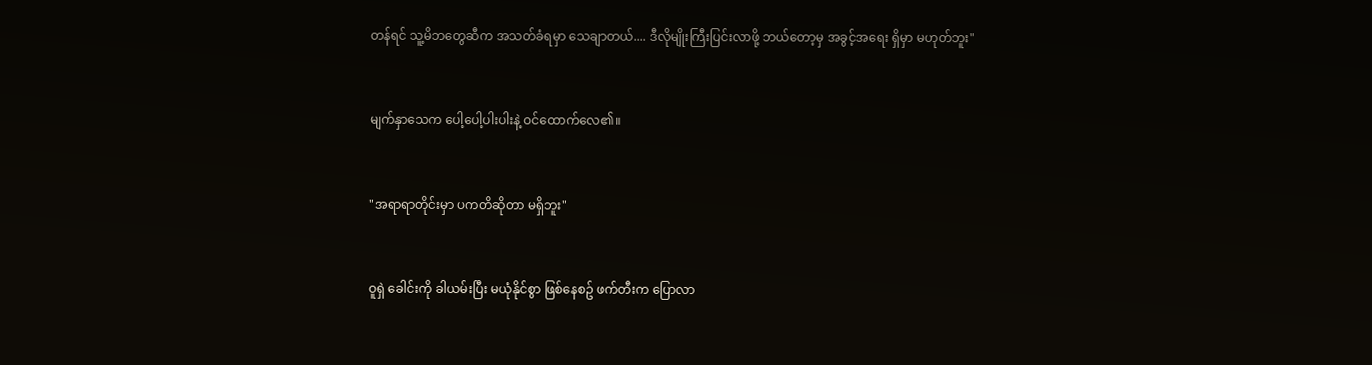တန်ရင် သူ့မိဘတွေဆီက အသတ်ခံရမှာ သေချာတယ်.... ဒီလိုမျိုးကြီးပြင်းလာဖို့ ဘယ်တော့မှ အခွင့်အရေး ရှိမှာ မဟုတ်ဘူး"


မျက်နှာသေက ပေါ့ပေါ့ပါးပါးနဲ့ ဝင်ထောက်လေ၏။


"အရာရာတိုင်းမှာ ပကတိဆိုတာ မရှိဘူး"


ဝူရှဲ ခေါင်းကို ခါယမ်းပြီး မယုံနိုင်စွာ ဖြစ်နေစဥ် ဖက်တီးက ပြောလာ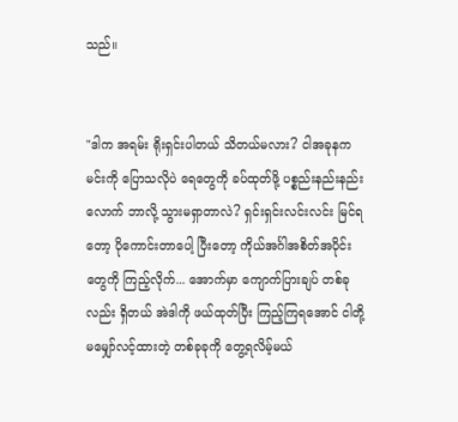သည်။


"ဒါက အရမ်း ရိုးရှင်းပါတယ် သိတယ်မလား? ငါအခုနက မင်းကို ပြောသလိုပဲ ရေတွေကို ခပ်ထုတ်ဖို့ ပစ္စည်းနည်းနည်းလောက် ဘာလို့ သွားမရှာတာလဲ? ရှင်းရှင်းလင်းလင်း မြင်ရတော့ ပိုကောင်းတာပေါ့ ပြီးတော့ ကိုယ်အင်္ဂါအစိတ်အပိုင်းတွေကို ကြည့်လိုက်... အောက်မှာ ကျောက်ပြားချပ် တစ်ခုလည်း ရှိတယ် အဲဒါကို ဖယ်ထုတ်ပြီး ကြည့်ကြရအောင် ငါတို့ မမျှော်လင့်ထားတဲ့ တစ်ခုခုကို တွေ့ရလိမ့်မယ်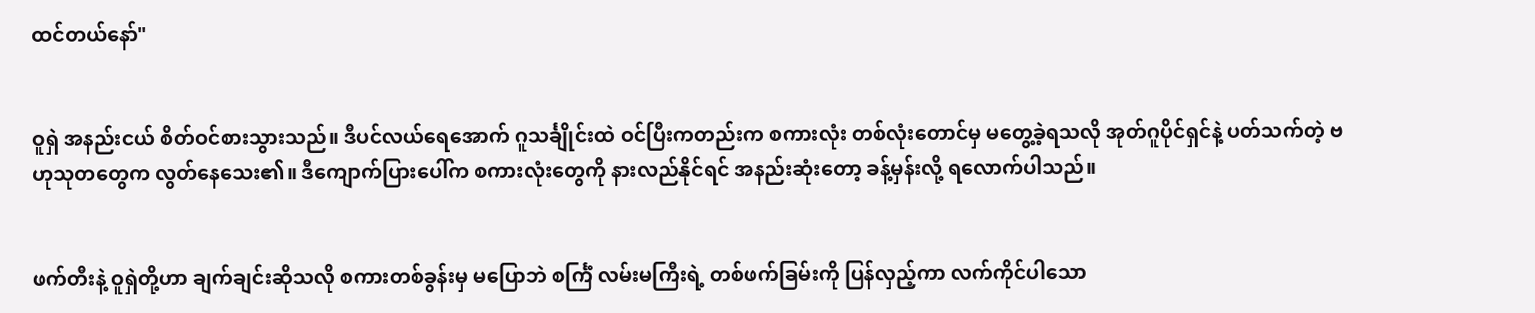ထင်တယ်နော်"


ဝူရှဲ အနည်းငယ် စိတ်ဝင်စားသွားသည်။ ဒီပင်လယ်ရေအောက် ဂူသင်္ချိုင်းထဲ ဝင်ပြီးကတည်းက စကားလုံး တစ်လုံးတောင်မှ မတွေ့ခဲ့ရသလို အုတ်ဂူပိုင်ရှင်နဲ့ ပတ်သက်တဲ့ ဗဟုသုတတွေက လွတ်နေသေး၏။ ဒီကျောက်ပြားပေါ်က စကားလုံးတွေကို နားလည်နိုင်ရင် အနည်းဆုံးတော့ ခန့်မှန်းလို့ ရလောက်ပါသည်။


ဖက်တီးနဲ့ ဝူရှဲတို့ဟာ ချက်ချင်းဆိုသလို စကားတစ်ခွန်းမှ မပြောဘဲ စင်္ကြံ လမ်းမကြီးရဲ့ တစ်ဖက်ခြမ်းကို ပြန်လှည့်ကာ လက်ကိုင်ပါသော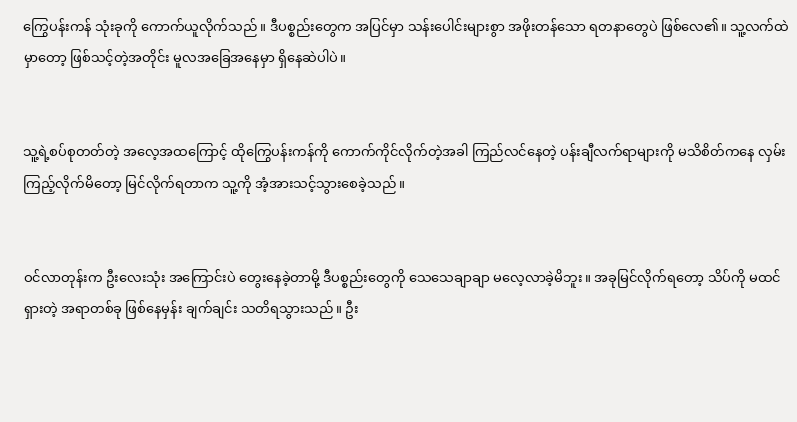ကြွေပန်းကန် သုံးခုကို ကောက်ယူလိုက်သည်။ ဒီပစ္စည်းတွေက အပြင်မှာ သန်းပေါင်းများစွာ အဖိုးတန်သော ရတနာတွေပဲ ဖြစ်လေ၏။ သူ့လက်ထဲမှာတော့ ဖြစ်သင့်တဲ့အတိုင်း မူလအခြေအနေမှာ ရှိနေဆဲပါပဲ။


သူ့ရဲ့စပ်စုတတ်တဲ့ အလေ့အထကြောင့် ထိုကြွေပန်းကန်ကို ကောက်ကိုင်လိုက်တဲ့အခါ ကြည်လင်နေတဲ့ ပန်းချီလက်ရာများကို မသိစိတ်ကနေ လှမ်းကြည့်လိုက်မိတော့ မြင်လိုက်ရတာက သူ့ကို အံ့အားသင့်သွားစေခဲ့သည်။


ဝင်လာတုန်းက ဦးလေးသုံး အကြောင်းပဲ တွေးနေခဲ့တာမို့ ဒီပစ္စည်းတွေကို သေသေချာချာ မလေ့လာခဲ့မိဘူး။ အခုမြင်လိုက်ရတော့ သိပ်ကို မထင်ရှားတဲ့ အရာတစ်ခု ဖြစ်နေမှန်း ချက်ချင်း သတိရသွားသည်။ ဦး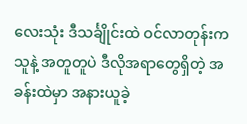လေးသုံး ဒီသင်္ချိုင်းထဲ ဝင်လာတုန်းက သူနဲ့ အတူတူပဲ ဒီလိုအရာတွေရှိတဲ့ အခန်းထဲမှာ အနားယူခဲ့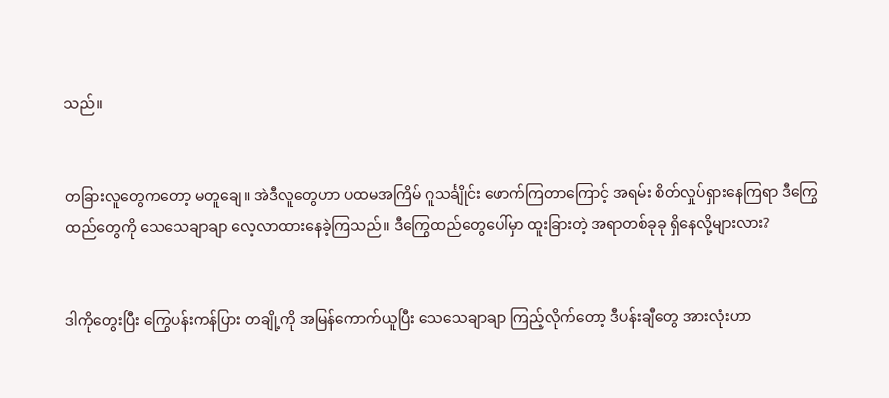သည်။


တခြားလူတွေကတော့ မတူချေ။ အဲဒီလူတွေဟာ ပထမအကြိမ် ဂူသင်္ချိုင်း ဖောက်ကြတာကြောင့် အရမ်း စိတ်လှုပ်ရှားနေကြရာ ဒီကြွေထည်တွေကို သေသေချာချာ လေ့လာထားနေခဲ့ကြသည်။ ဒီကြွေထည်တွေပေါ်မှာ ထူးခြားတဲ့ အရာတစ်ခုခု ရှိနေလို့များလား?


ဒါကိုတွေးပြီး ကြွေပန်းကန်ပြား တချို့ကို အမြန်ကောက်ယူပြီး သေသေချာချာ ကြည့်လိုက်တော့ ဒီပန်းချီတွေ အားလုံးဟာ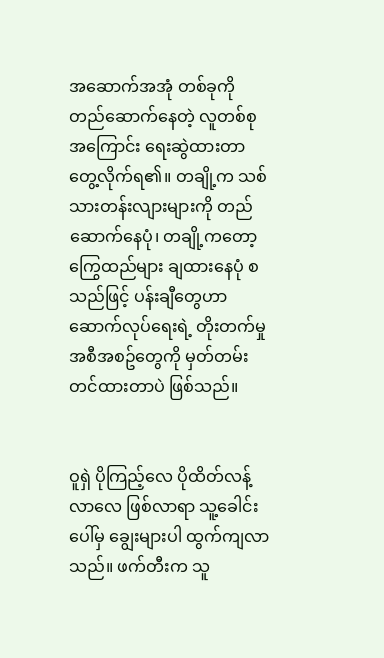အဆောက်အအုံ တစ်ခုကို တည်ဆောက်နေတဲ့ လူတစ်စုအကြောင်း ရေးဆွဲထားတာ တွေ့လိုက်ရ၏။ တချို့က သစ်သားတန်းလျားများကို တည်ဆောက်နေပုံ၊ တချို့ကတော့ ကြွေထည်များ ချထားနေပုံ စသည်ဖြင့် ပန်းချီတွေဟာ ဆောက်လုပ်ရေးရဲ့ တိုးတက်မှု အစီအစဥ်တွေကို မှတ်တမ်းတင်ထားတာပဲ ဖြစ်သည်။


ဝူရှဲ ပိုကြည့်လေ ပိုထိတ်လန့်လာလေ ဖြစ်လာရာ သူ့ခေါင်းပေါ်မှ ချွေးများပါ ထွက်ကျလာသည်။ ဖက်တီးက သူ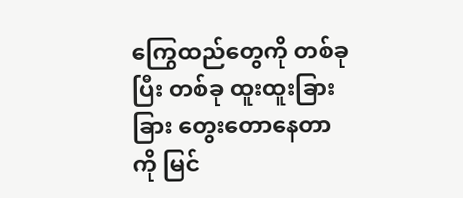ကြွေထည်တွေကို တစ်ခုပြီး တစ်ခု ထူးထူးခြားခြား တွေးတောနေတာကို မြင်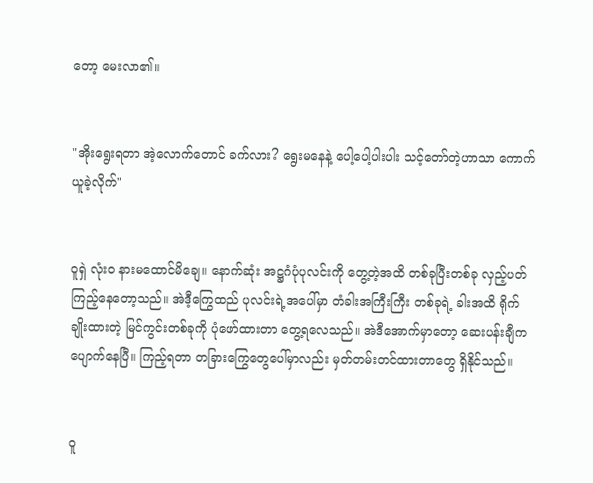တော့ မေးလာ၏။


"အိုးရွေးရတာ အဲ့လောက်တောင် ခက်လား? ရွေးမနေနဲ့ ပေါ့ပေါ့ပါးပါး သင့်တော်တဲ့ဟာသာ ကောက်ယူခဲ့လိုက်"


ဝူရှဲ လုံးဝ နားမထောင်မိချေ။ နောက်ဆုံး အဋ္ဌဂံပုံပုလင်းကို တွေ့တဲ့အထိ တစ်ခုပြီးတစ်ခု လှည့်ပတ်ကြည့်နေတော့သည်။ အဲဒီ့ကြွေထည် ပုလင်းရဲ့အပေါ်မှာ တံခါးအကြီးကြီး တစ်ခုရဲ့ ခါးအထိ ရိုက်ချိုးထားတဲ့ မြင်ကွင်းတစ်ခုကို ပုံဖော်ထားတာ တွေ့ရလေသည်။ အဲဒီအောက်မှာတော့ ဆေးပန်းချီက ပျောက်နေပြီ။ ကြည့်ရတာ တခြားကြွေတွေပေါ်မှာလည်း မှတ်တမ်းတင်ထားတာတွေ ရှိနိုင်သည်။


ဝူ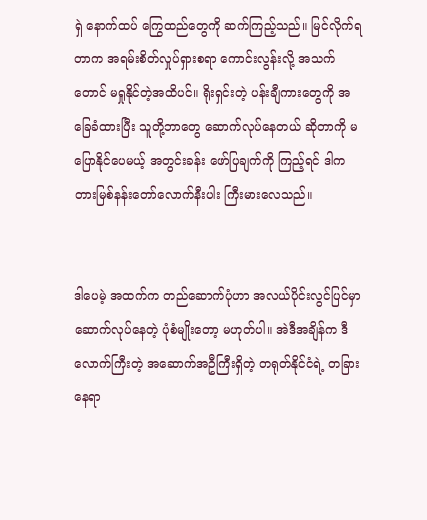ရှဲ နောက်ထပ် ကြွေထည်တွေကို ဆက်ကြည့်သည်။ မြင်လိုက်ရတာက အရမ်းစိတ်လှုပ်ရှားစရာ ကောင်းလွန်းလို့ အသက်တောင် မရှုနိုင်တဲ့အထိပင်။ ရိုးရှင်းတဲ့ ပန်းချီကားတွေကို အခြေခံထားပြီး သူတို့ဘာတွေ ဆောက်လုပ်နေတယ် ဆိုတာကို မပြောနိုင်ပေမယ့် အတွင်းခန်း ဖော်ပြချက်ကို ကြည့်ရင် ဒါက တားမြစ်နန်းတော်လောက်နီးပါး ကြီးမားလေသည်။


ဒါပေမဲ့ အထက်က တည်ဆောက်ပုံဟာ အလယ်ပိုင်းလွင်ပြင်မှာ ဆောက်လုပ်နေတဲ့ ပုံစံမျိုးတော့ မဟုတ်ပါ။ အဲဒီအချိန်က ဒီလောက်ကြီးတဲ့ အဆောက်အဦကြီးရှိတဲ့ တရုတ်နိုင်ငံရဲ့ တခြားနေရာ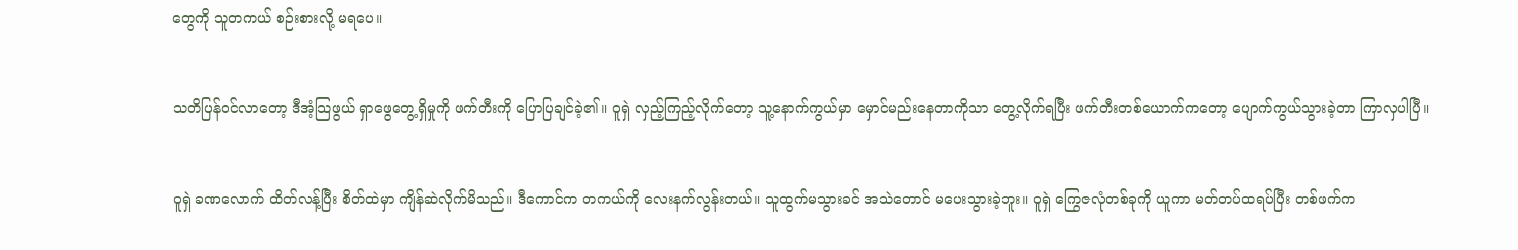တွေကို သူတကယ် စဉ်းစားလို့ မရပေ။


သတိပြန်ဝင်လာတော့ ဒီအံ့သြဖွယ် ရှာဖွေတွေ့ရှိမှုကို ဖက်တီးကို ပြောပြချင်ခဲ့၏။ ဝူရှဲ လှည့်ကြည့်လိုက်တော့ သူ့နောက်ကွယ်မှာ မှောင်မည်းနေတာကိုသာ တွေ့လိုက်ရပြီး ဖက်တီးတစ်ယောက်ကတော့ ပျောက်ကွယ်သွားခဲ့တာ ကြာလှပါပြီ။


ဝူရှဲ ခဏလောက် ထိတ်လန့်ပြီး စိတ်ထဲမှာ ကျိန်ဆဲလိုက်မိသည်။ ဒီကောင်က တကယ်ကို လေးနက်လွန်းတယ်။ သူထွက်မသွားခင် အသဲတောင် မပေးသွားခဲ့ဘူး။ ဝူရှဲ ကြွေဇလုံတစ်ခုကို ယူကာ မတ်တပ်ထရပ်ပြီး တစ်ဖက်က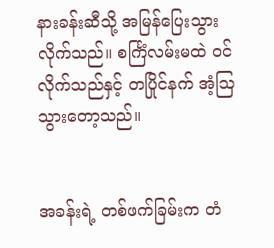နားခန်းဆီသို့ အမြန်ပြေးသွားလိုက်သည်။ စင်္ကြံလမ်းမထဲ ဝင်လိုက်သည်နှင့် တပြိုင်နက် အံ့ဩသွားတော့သည်။


အခန်းရဲ့ တစ်ဖက်ခြမ်းက တံ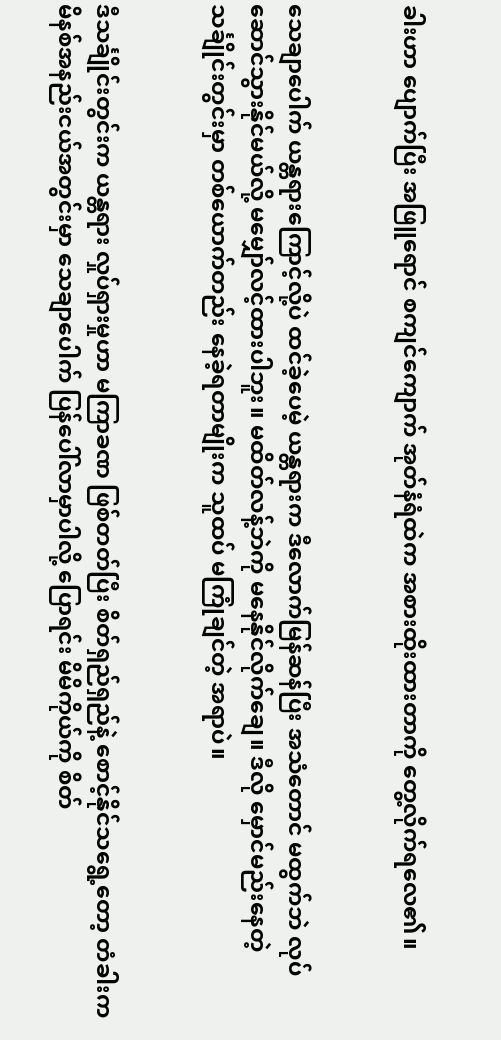ခါးဟာ ပျောက်ပြီး အဖြူရောင် စကျင်ကျောက် အုတ်နံရံထဲက အစားထိုးထားတာကို တွေ့လိုက်ရလေ၏။


သေချာပေါက် ယန္တရားကြောင့်လို့ပဲ ထင်ခဲ့ပေမဲ့ ယန္တရားက ဒီလောက်မြန်ဆန်ပြီး အသံတောင် မထွက်ဘဲ လုပ်ဆောင်သွားနိုင်မယ်လို့ မမျှော်လင့်ထားပါဘူး။ မထိတ်လန့်ဘဲကို မနေနိုင်လိုက်ချေ။ ဒီလို မှောင်မည်းနေတဲ့ သင်္ချိုင်းတွင်းမှာ တစ်ယောက်တည်း နေခဲ့ရတာမျိုးက သူထပ် မကြုံချင်တဲ့ အရာပဲ။


ဒီသင်္ချိုင်းတွင်းက ယန္တရား လှုပ်ရှားမှုဟာ မကြာခဏ ဖြစ်တတ်ပြီး စိတ်ရှည်ရှည်နဲ့ စောင့်နိုင်သရွေ့တော့ တံခါးက မိနစ်အနည်းငယ်အတွင်းမှာ သေချာပေါက် ပြန်ပေါ်လာမှာပါလို့ ပြောရင်း မိမိကိုယ်ကို စိတ်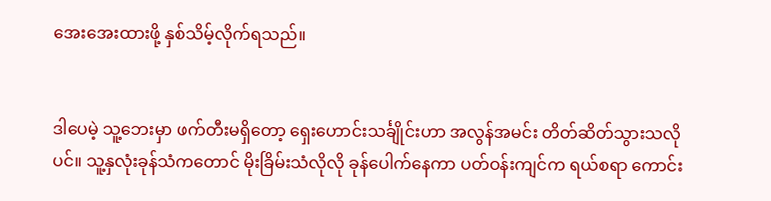အေးအေးထားဖို့ နှစ်သိမ့်လိုက်ရသည်။


ဒါပေမဲ့ သူ့ဘေးမှာ ဖက်တီးမရှိတော့ ရှေးဟောင်းသင်္ချိုင်းဟာ အလွန်အမင်း တိတ်ဆိတ်သွားသလိုပင်။ သူ့နှလုံးခုန်သံကတောင် မိုးခြိမ်းသံလိုလို ခုန်ပေါက်နေကာ ပတ်ဝန်းကျင်က ရယ်စရာ ကောင်း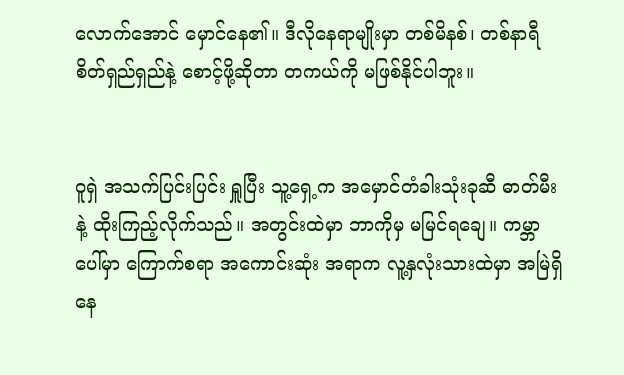လောက်အောင် မှောင်နေ၏။ ဒီလိုနေရာမျိုးမှာ တစ်မိနစ်၊ တစ်နာရီ စိတ်ရှည်ရှည်နဲ့ စောင့်ဖို့ဆိုတာ တကယ်ကို မဖြစ်နိုင်ပါဘူး။


ဝူရှဲ အသက်ပြင်းပြင်း ရှူပြီး သူ့ရှေ့က အမှောင်တံခါးသုံးခုဆီ ဓာတ်မီးနဲ့ ထိုးကြည့်လိုက်သည်။ အတွင်းထဲမှာ ဘာကိုမှ မမြင်ရချေ။ ကမ္ဘာပေါ်မှာ ကြောက်စရာ အကောင်းဆုံး အရာက လူ့နှလုံးသားထဲမှာ အမြဲရှိနေ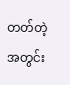တတ်တဲ့ အတွင်း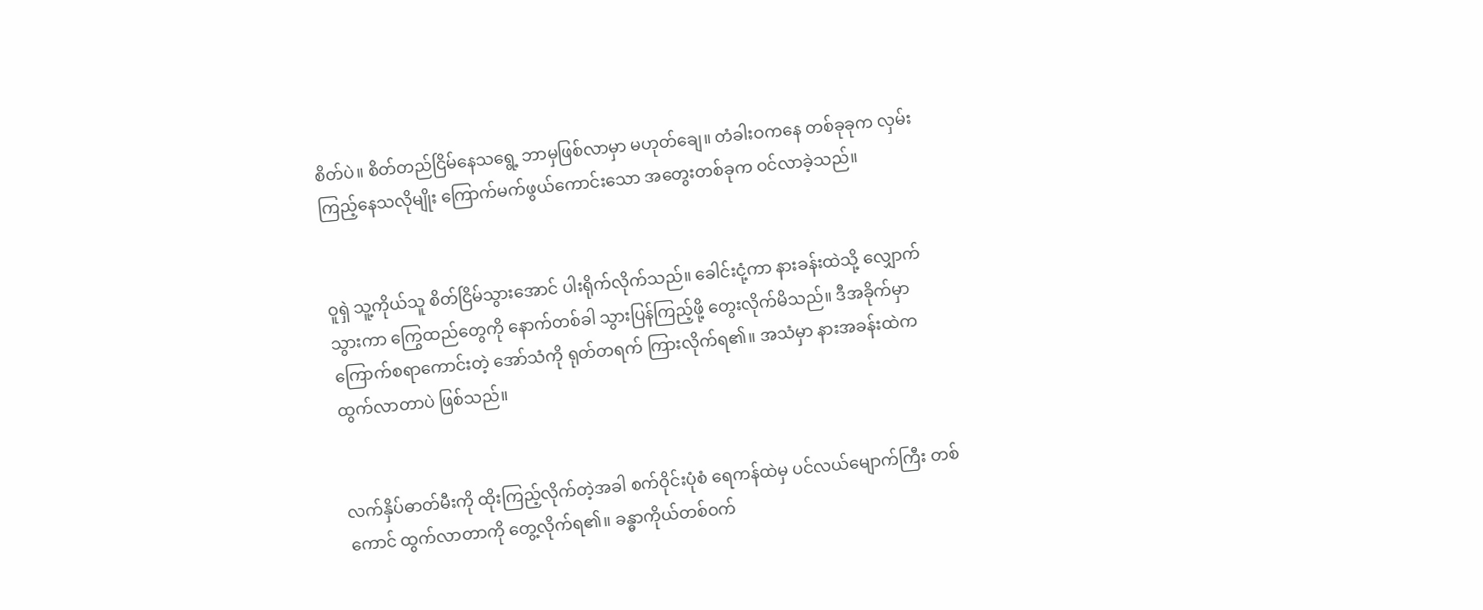စိတ်ပဲ။ စိတ်တည်ငြိမ်နေသရွေ့ ဘာမှဖြစ်လာမှာ မဟုတ်ချေ။ တံခါးဝကနေ တစ်ခုခုက လှမ်းကြည့်နေသလိုမျိုး ကြောက်မက်ဖွယ်ကောင်းသော အတွေးတစ်ခုက ဝင်လာခဲ့သည်။


ဝူရှဲ သူ့ကိုယ်သူ စိတ်ငြိမ်သွားအောင် ပါးရိုက်လိုက်သည်။ ခေါင်းငုံ့ကာ နားခန်းထဲသို့ လျှောက်သွားကာ ကြွေထည်တွေကို နောက်တစ်ခါ သွားပြန်ကြည့်ဖို့ တွေးလိုက်မိသည်။ ဒီအခိုက်မှာ ကြောက်စရာကောင်းတဲ့ အော်သံကို ရုတ်တရက် ကြားလိုက်ရ၏။ အသံမှာ နားအခန်းထဲက ထွက်လာတာပဲ ဖြစ်သည်။


လက်နှိပ်ဓာတ်မီးကို ထိုးကြည့်လိုက်တဲ့အခါ စက်ဝိုင်းပုံစံ ရေကန်ထဲမှ ပင်လယ်မျောက်ကြီး တစ်ကောင် ထွက်လာတာကို တွေ့လိုက်ရ၏။ ခန္ဓာကိုယ်တစ်ဝက်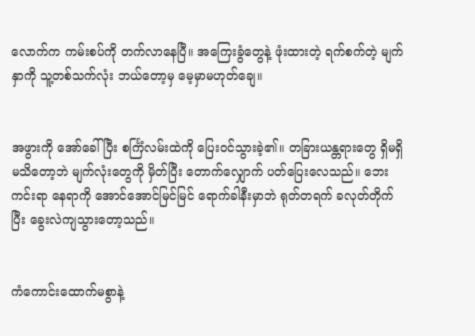လောက်က ကမ်းစပ်ကို တက်လာနေပြီ။ အကြေးခွံတွေနဲ့ ဖုံးထားတဲ့ ရက်စက်တဲ့ မျက်နှာကို သူ့တစ်သက်လုံး ဘယ်တော့မှ မေ့မှာမဟုတ်ချေ။


အဖွားကို အော်ခေါ်ပြီး စင်္ကြံလမ်းထဲကို ပြေးဝင်သွားခဲ့၏။ တခြားယန္တရားတွေ ရှိမရှိ မသိတော့ဘဲ မျက်လုံးတွေကို မှိတ်ပြီး တောက်လျှောက် ပတ်ပြေးလေသည်။ ဘေးကင်းရာ နေရာကို အောင်အောင်မြင်မြင် ရောက်ခါနီးမှာဘဲ ရုတ်တရက် ခလုတ်တိုက်ပြီး ခွေးလဲကျသွားတော့သည်။


ကံကောင်းထောက်မစွာနဲ့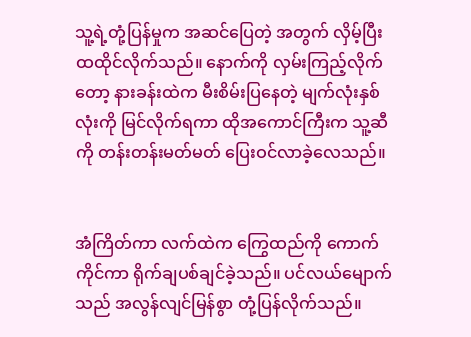သူ့ရဲ့တုံ့ပြန်မှုက အဆင်ပြေတဲ့ အတွက် လှိမ့်ပြီး ထထိုင်လိုက်သည်။ နောက်ကို လှမ်းကြည့်လိုက်တော့ နားခန်းထဲက မီးစိမ်းပြနေတဲ့ မျက်လုံးနှစ်လုံးကို မြင်လိုက်ရကာ ထိုအကောင်ကြီးက သူ့ဆီကို တန်းတန်းမတ်မတ် ပြေးဝင်လာခဲ့လေသည်။


အံကြိတ်ကာ လက်ထဲက ကြွေထည်ကို ကောက်ကိုင်ကာ ရိုက်ချပစ်ချင်ခဲ့သည်။ ပင်လယ်မျောက်သည် အလွန်လျင်မြန်စွာ တုံ့ပြန်လိုက်သည်။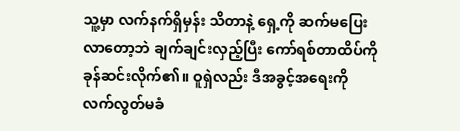သူ့မှာ လက်နက်ရှိမှန်း သိတာနဲ့ ရှေ့ကို ဆက်မပြေးလာတော့ဘဲ ချက်ချင်းလှည့်ပြီး ကော်ရစ်တာထိပ်ကို ခုန်ဆင်းလိုက်၏။ ဝူရှဲလည်း ဒီအခွင့်အရေးကို လက်လွတ်မခံ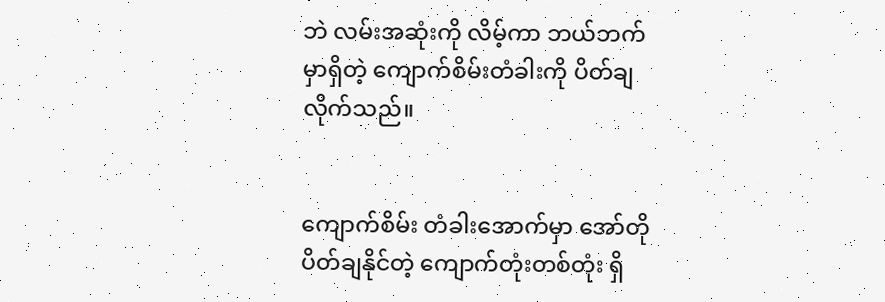ဘဲ လမ်းအဆုံးကို လိမ့်ကာ ဘယ်ဘက်မှာရှိတဲ့ ကျောက်စိမ်းတံခါးကို ပိတ်ချလိုက်သည်။


ကျောက်စိမ်း တံခါးအောက်မှာ အော်တို ပိတ်ချနိုင်တဲ့ ကျောက်တုံးတစ်တုံး ရှိ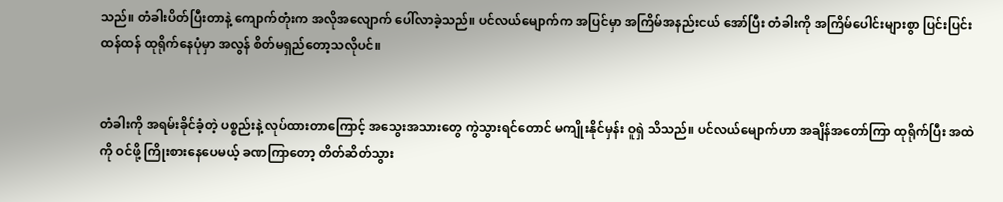သည်။ တံခါးပိတ်ပြီးတာနဲ့ ကျောက်တုံးက အလိုအလျောက် ပေါ်လာခဲ့သည်။ ပင်လယ်မျောက်က အပြင်မှာ အကြိမ်အနည်းငယ် အော်ပြီး တံခါးကို အကြိမ်ပေါင်းများစွာ ပြင်းပြင်းထန်ထန် ထုရိုက်နေပုံမှာ အလွန် စိတ်မရှည်တော့သလိုပင်။


တံခါးကို အရမ်းခိုင်ခံ့တဲ့ ပစ္စည်းနဲ့ လုပ်ထားတာကြောင့် အသွေးအသားတွေ ကွဲသွားရင်တောင် မကျိုးနိုင်မှန်း ဝူရှဲ သိသည်။ ပင်လယ်မျောက်ဟာ အချိန်အတော်ကြာ ထုရိုက်ပြီး အထဲကို ဝင်ဖို့ ကြိုးစားနေပေမယ့် ခဏကြာတော့ တိတ်ဆိတ်သွား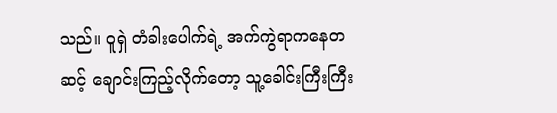သည်။ ဝူရှဲ တံခါးပေါက်ရဲ့ အက်ကွဲရာကနေတဆင့် ချောင်းကြည့်လိုက်တော့ သူ့ခေါင်းကြီးကြီး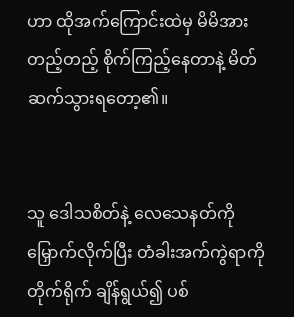ဟာ ထိုအက်ကြောင်းထဲမှ မိမိအား တည့်တည့် စိုက်ကြည့်နေတာနဲ့ မိတ်ဆက်သွားရတော့၏။


သူ ဒေါသစိတ်နဲ့ လေသေနတ်ကို မြှောက်လိုက်ပြီး တံခါးအက်ကွဲရာကို တိုက်ရိုက် ချိန်ရွယ်၍ ပစ်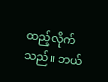ထည့်လိုက်သည်။ ဘယ်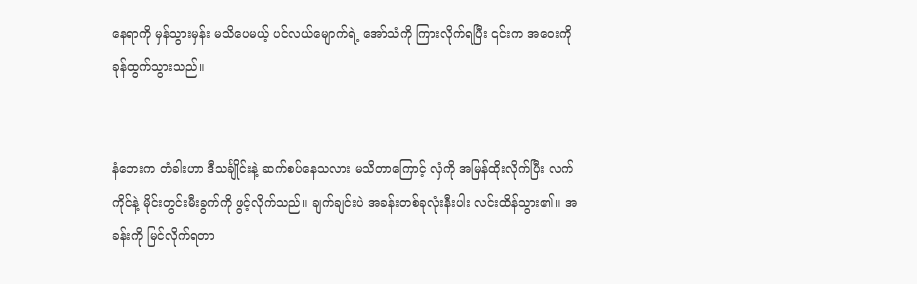နေရာကို မှန်သွားမှန်း မသိပေမယ့် ပင်လယ်မျောက်ရဲ့ အော်သံကို ကြားလိုက်ရပြီး ၎င်းက အဝေးကို ခုန်ထွက်သွားသည်။


နံဘေးက တံခါးဟာ ဒီသင်္ချိုင်းနဲ့ ဆက်စပ်နေသလား မသိတာကြောင့် လှံကို အမြန်ထိုးလိုက်ပြီး လက်ကိုင်နဲ့ မိုင်းတွင်းမီးခွက်ကို ဖွင့်လိုက်သည်။ ချက်ချင်းပဲ အခန်းတစ်ခုလုံးနီးပါး လင်းထိန်သွား၏။ အခန်းကို မြင်လိုက်ရတာ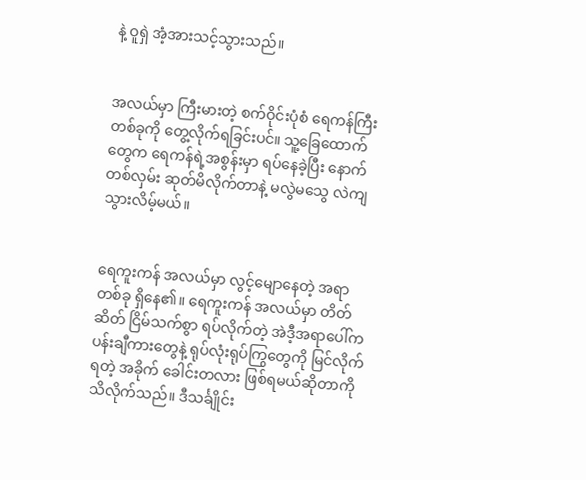နဲ့ ဝူရှဲ အံ့အားသင့်သွားသည်။


အလယ်မှာ ကြီးမားတဲ့ စက်ဝိုင်းပုံစံ ရေကန်ကြီးတစ်ခုကို တွေ့လိုက်ရခြင်းပင်။ သူ့ခြေထောက်တွေက ရေကန်ရဲ့အစွန်းမှာ ရပ်နေခဲ့ပြီး နောက်တစ်လှမ်း ဆုတ်မိလိုက်တာနဲ့ မလွဲမသွေ လဲကျသွားလိမ့်မယ်။


ရေကူးကန် အလယ်မှာ လွင့်မျောနေတဲ့ အရာတစ်ခု ရှိနေ၏။ ရေကူးကန် အလယ်မှာ တိတ်ဆိတ် ငြိမ်သက်စွာ ရပ်လိုက်တဲ့ အဲဒီ့အရာပေါ်က ပန်းချီကားတွေနဲ့ ရုပ်လုံးရုပ်ကြွတွေကို မြင်လိုက်ရတဲ့ အခိုက် ခေါင်းတလား ဖြစ်ရမယ်ဆိုတာကို သိလိုက်သည်။ ဒီသင်္ချိုင်း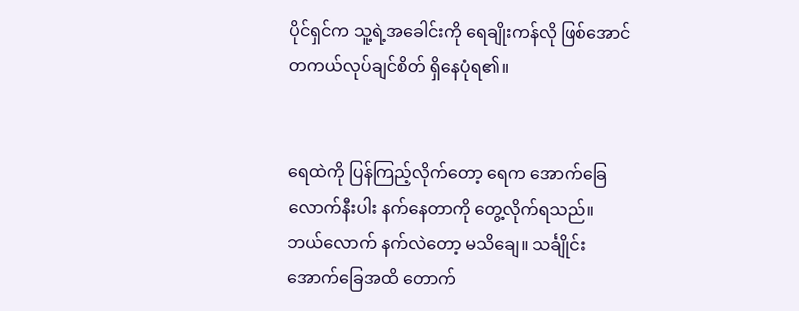ပိုင်ရှင်က သူ့ရဲ့အခေါင်းကို ရေချိုးကန်လို ဖြစ်အောင် တကယ်လုပ်ချင်စိတ် ရှိနေပုံရ၏။


ရေထဲကို ပြန်ကြည့်လိုက်တော့ ရေက အောက်ခြေလောက်နီးပါး နက်နေတာကို တွေ့လိုက်ရသည်။ ဘယ်လောက် နက်လဲတော့ မသိချေ။ သင်္ချိုင်း အောက်ခြေအထိ တောက်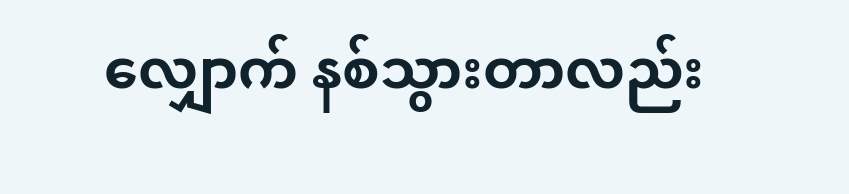လျှောက် နစ်သွားတာလည်း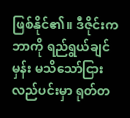ဖြစ်နိုင်၏။ ဒီဇိုင်းက ဘာကို ရည်ရွယ်ချင်မှန်း မသိသော်ငြား လည်ပင်းမှာ ရုတ်တ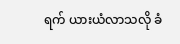ရက် ယားယံလာသလို ခံ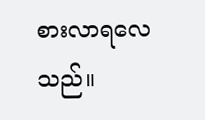စားလာရလေသည်။